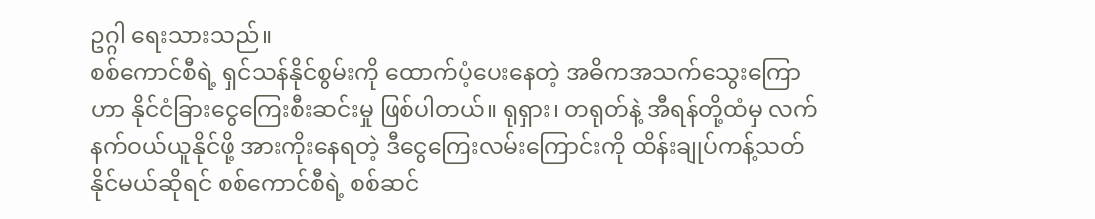ဥဂ္ဂါ ရေးသားသည်။
စစ်ကောင်စီရဲ့ ရှင်သန်နိုင်စွမ်းကို ထောက်ပံ့ပေးနေတဲ့ အဓိကအသက်သွေးကြောဟာ နိုင်ငံခြားငွေကြေးစီးဆင်းမှု ဖြစ်ပါတယ်။ ရုရှား၊ တရုတ်နဲ့ အီရန်တို့ထံမှ လက်နက်ဝယ်ယူနိုင်ဖို့ အားကိုးနေရတဲ့ ဒီငွေကြေးလမ်းကြောင်းကို ထိန်းချုပ်ကန့်သတ်နိုင်မယ်ဆိုရင် စစ်ကောင်စီရဲ့ စစ်ဆင်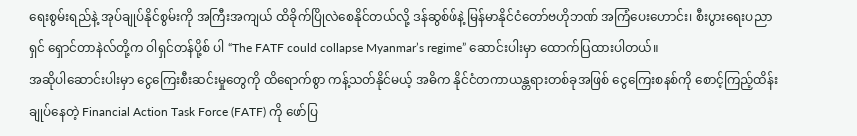ရေးစွမ်းရည်နဲ့ အုပ်ချုပ်နိုင်စွမ်းကို အကြီးအကျယ် ထိခိုက်ပြိုလဲစေနိုင်တယ်လို့ ဒန်ဆွစ်ဖ်နဲ့ မြန်မာနိုင်ငံတော်ဗဟိုဘဏ် အကြံပေးဟောင်း၊ စီးပွားရေးပညာရှင် ရှောင်တာနဲလ်တို့က ဝါရှင်တန်ပို့စ် ပါ “The FATF could collapse Myanmar’s regime” ဆောင်းပါးမှာ ထောက်ပြထားပါတယ်။
အဆိုပါဆောင်းပါးမှာ ငွေကြေးစီးဆင်းမှုတွေကို ထိရောက်စွာ ကန့်သတ်နိုင်မယ့် အဓိက နိုင်ငံတကာယန္တရားတစ်ခုအဖြစ် ငွေကြေးစနစ်ကို စောင့်ကြည့်ထိန်းချုပ်နေတဲ့ Financial Action Task Force (FATF) ကို ဖော်ပြ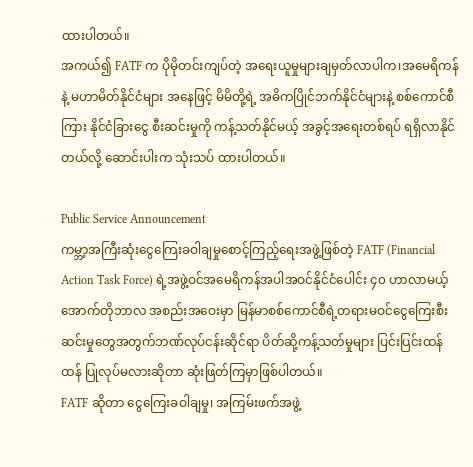ထားပါတယ်။
အကယ်၍ FATF က ပိုမိုတင်းကျပ်တဲ့ အရေးယူမှုများချမှတ်လာပါက၊အမေရိကန်နဲ့ မဟာမိတ်နိုင်ငံများ အနေဖြင့် မိမိတို့ရဲ့ အဓိကပြိုင်ဘက်နိုင်ငံများနဲ့ စစ်ကောင်စီကြား နိုင်ငံခြားငွေ စီးဆင်းမှုကို ကန့်သတ်နိုင်မယ့် အခွင့်အရေးတစ်ရပ် ရရှိလာနိုင်တယ်လို့ ဆောင်းပါးက သုံးသပ် ထားပါတယ်။

Public Service Announcement
ကမ္ဘာ့အကြီးဆုံးငွေကြေးခဝါချမှုစောင့်ကြည့်ရေးအဖွဲ့ဖြစ်တဲ့ FATF (Financial Action Task Force) ရဲ့အဖွဲ့ဝင်အမေရိကန်အပါအဝင်နိုင်ငံပေါင်း ၄၀ ဟာလာမယ့်အောက်တိုဘာလ အစည်းအဝေးမှာ မြန်မာစစ်ကောင်စီရဲ့တရားမဝင်ငွေကြေးစီးဆင်းမှုတွေအတွက်ဘဏ်လုပ်ငန်းဆိုင်ရာ ပိတ်ဆို့ကန့်သတ်မှုများ ပြင်းပြင်းထန်ထန် ပြုလုပ်မလားဆိုတာ ဆုံးဖြတ်ကြမှာဖြစ်ပါတယ်။
FATF ဆိုတာ ငွေကြေးခဝါချမှု၊ အကြမ်းဖက်အဖွဲ့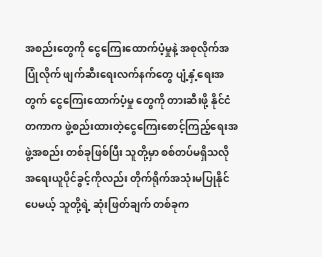အစည်းတွေကို ငွေကြေးထောက်ပံ့မှုနဲ့ အစုလိုက်အပြုံလိုက် ဖျက်ဆီးရေးလက်နက်တွေ ပျံ့နှံ့ရေးအတွက် ငွေကြေးထောက်ပံ့မှု တွေကို တားဆီးဖို့ နိုင်ငံတကာက ဖွဲ့စည်းထားတဲ့ငွေကြေးစောင့်ကြည့်ရေးအဖွဲ့အစည်း တစ်ခုဖြစ်ပြီး သူတို့မှာ စစ်တပ်မရှိသလို အရေးယူပိုင်ခွင့်ကိုလည်း တိုက်ရိုက်အသုံးမပြုနိုင်ပေမယ့် သူတို့ရဲ့ ဆုံးဖြတ်ချက် တစ်ခုက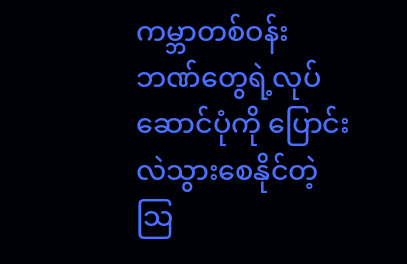ကမ္ဘာတစ်ဝန်း ဘဏ်တွေရဲ့လုပ်ဆောင်ပုံကို ပြောင်းလဲသွားစေနိုင်တဲ့ သြ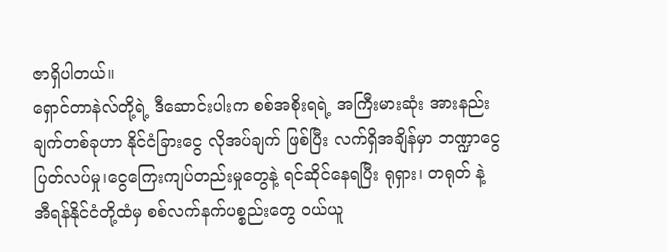ဇာရှိပါတယ်။
ရှောင်တာနဲလ်တို့ရဲ့ ဒီဆောင်းပါးက စစ်အစိုးရရဲ့ အကြီးမားဆုံး အားနည်းချက်တစ်ခုဟာ နိုင်ငံခြားငွေ လိုအပ်ချက် ဖြစ်ပြီး လက်ရှိအချိန်မှာ ဘဏ္ဍာငွေပြတ်လပ်မှု၊ငွေကြေးကျပ်တည်းမှုတွေနဲ့ ရင်ဆိုင်နေရပြီး ရုရှား၊ တရုတ် နဲ့ အီရန်နိုင်ငံတို့ထံမှ စစ်လက်နက်ပစ္စည်းတွေ ဝယ်ယူ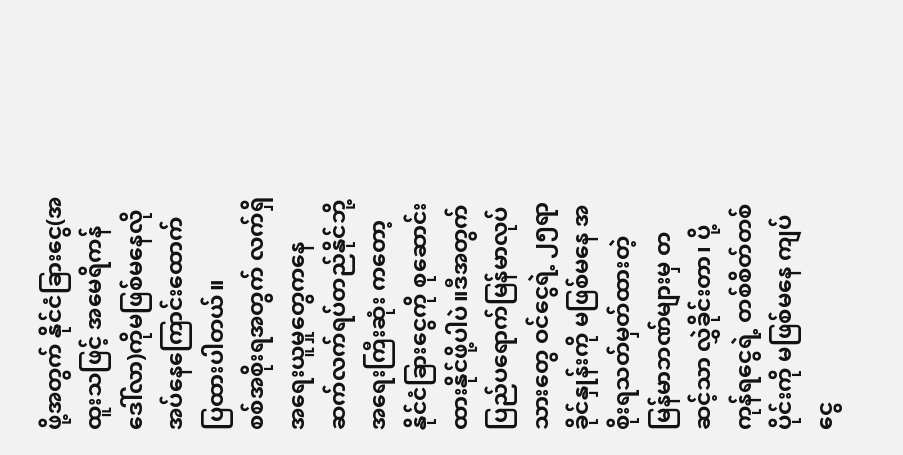ဖို့အတွက် နိုင်ငံခြားငွေ(အထူးသဖြင့် အမေရိကန်ဒေါ်လာ)ကိုမဖြစ်မနေလိုအပ်နေကြောင်းထောက်ပြထားပါတယ်။
စစ်အစိုးရအတွက် လက်ရှိအရေးယူမှုတွေကနေ ဆက်လက်ရပ်တည်နိုင်ဘို့ အရေးကြီးဆုံး ကတော့ နိုင်ငံခြားငွေကို စုဆောင်းထားနိုင်ဖို့ပါပဲ။ဒီအတွက်ပြည်ပရောက်မြန်မာလုပ်သားတွေ ဝင်ငွေရဲ့ ၂၅ရာခိုင်နှုန်းကို မဖြစ်မနေ အစိုးရသတ်မှတ်ထားတဲ့ မြန်မာဘဏ်များမှ တဆင့်သာ လွှဲခိုင်းတာ၊ ပို့ကုန်ရငွေရဲ့ တစ်စိတ်တစ်ပိုင်းကို မဖြစ်မနေ ကျပ်ငွေ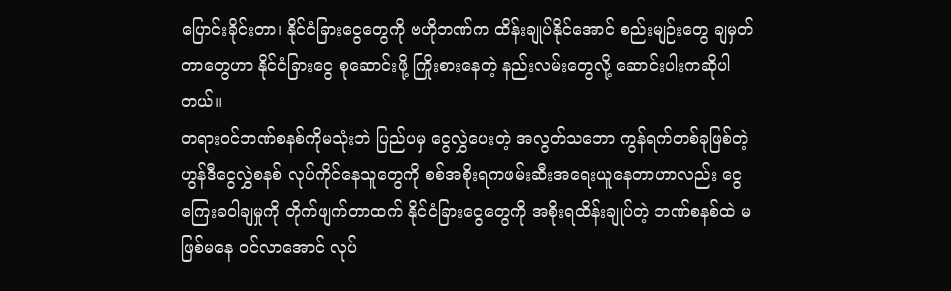ပြောင်းခိုင်းတာ၊ နိုင်ငံခြားငွေတွေကို ဗဟိုဘဏ်က ထိန်းချုပ်နိုင်အောင် စည်းမျဉ်းတွေ ချမှတ်တာတွေဟာ နိုင်ငံခြားငွေ စုဆောင်းဖို့ ကြိုးစားနေတဲ့ နည်းလမ်းတွေလို့ ဆောင်းပါးကဆိုပါတယ်။
တရားဝင်ဘဏ်စနစ်ကိုမသုံးဘဲ ပြည်ပမှ ငွေလွှဲပေးတဲ့ အလွတ်သဘော ကွန်ရက်တစ်ခုဖြစ်တဲ့ ဟွန်ဒီငွေလွှဲစနစ် လုပ်ကိုင်နေသူတွေကို စစ်အစိုးရကဖမ်းဆီးအရေးယူနေတာဟာလည်း ငွေကြေးခဝါချမှုကို တိုက်ဖျက်တာထက် နိုင်ငံခြားငွေတွေကို အစိုးရထိန်းချုပ်တဲ့ ဘဏ်စနစ်ထဲ မဖြစ်မနေ ဝင်လာအောင် လုပ်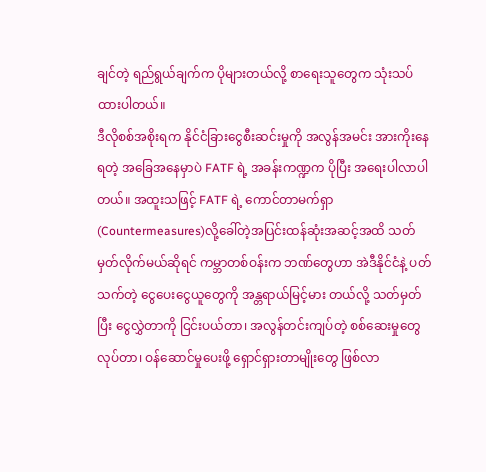ချင်တဲ့ ရည်ရွယ်ချက်က ပိုများတယ်လို့ စာရေးသူတွေက သုံးသပ်ထားပါတယ်။
ဒီလိုစစ်အစိုးရက နိုင်ငံခြားငွေစီးဆင်းမှုကို အလွန်အမင်း အားကိုးနေရတဲ့ အခြေအနေမှာပဲ FATF ရဲ့ အခန်းကဏ္ဍက ပိုပြီး အရေးပါလာပါတယ်။ အထူးသဖြင့် FATF ရဲ့ ကောင်တာမက်ရှာ(Countermeasures)လို့ခေါ်တဲ့အပြင်းထန်ဆုံးအဆင့်အထိ သတ်မှတ်လိုက်မယ်ဆိုရင် ကမ္ဘာတစ်ဝန်းက ဘဏ်တွေဟာ အဲဒီနိုင်ငံနဲ့ ပတ်သက်တဲ့ ငွေပေးငွေယူတွေကို အန္တရာယ်မြင့်မား တယ်လို့ သတ်မှတ်ပြီး ငွေလွှဲတာကို ငြင်းပယ်တာ၊ အလွန်တင်းကျပ်တဲ့ စစ်ဆေးမှုတွေ လုပ်တာ၊ ဝန်ဆောင်မှုပေးဖို့ ရှောင်ရှားတာမျိုးတွေ ဖြစ်လာ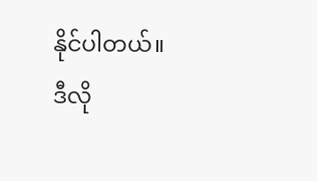နိုင်ပါတယ်။
ဒီလို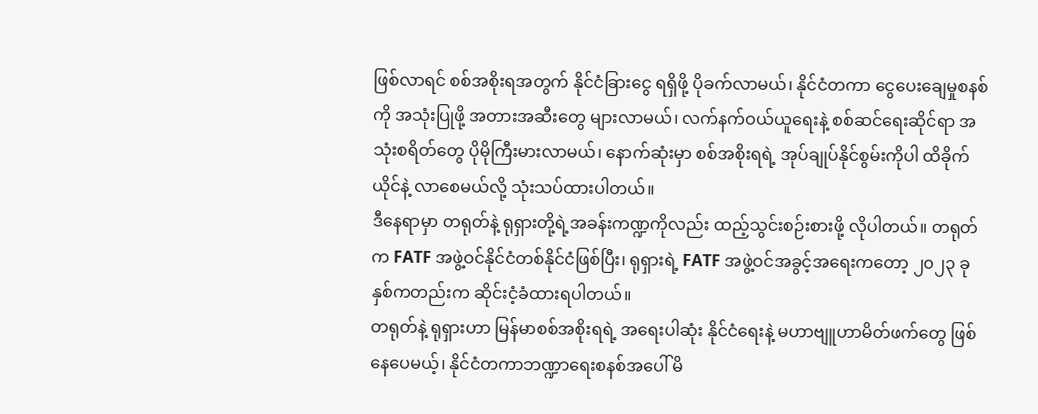ဖြစ်လာရင် စစ်အစိုးရအတွက် နိုင်ငံခြားငွေ ရရှိဖို့ ပိုခက်လာမယ်၊ နိုင်ငံတကာ ငွေပေးချေမှုစနစ်ကို အသုံးပြုဖို့ အတားအဆီးတွေ များလာမယ်၊ လက်နက်ဝယ်ယူရေးနဲ့ စစ်ဆင်ရေးဆိုင်ရာ အသုံးစရိတ်တွေ ပိုမိုကြီးမားလာမယ်၊ နောက်ဆုံးမှာ စစ်အစိုးရရဲ့ အုပ်ချုပ်နိုင်စွမ်းကိုပါ ထိခိုက်ယိုင်နဲ့ လာစေမယ်လို့ သုံးသပ်ထားပါတယ်။
ဒီနေရာမှာ တရုတ်နဲ့ ရုရှားတို့ရဲ့အခန်းကဏ္ဍကိုလည်း ထည့်သွင်းစဉ်းစားဖို့ လိုပါတယ်။ တရုတ်က FATF အဖွဲ့ဝင်နိုင်ငံတစ်နိုင်ငံဖြစ်ပြီး၊ ရုရှားရဲ့ FATF အဖွဲ့ဝင်အခွင့်အရေးကတော့ ၂၀၂၃ ခုနှစ်ကတည်းက ဆိုင်းငံ့ခံထားရပါတယ်။
တရုတ်နဲ့ ရုရှားဟာ မြန်မာစစ်အစိုးရရဲ့ အရေးပါဆုံး နိုင်ငံရေးနဲ့ မဟာဗျူဟာမိတ်ဖက်တွေ ဖြစ်နေပေမယ့်၊ နိုင်ငံတကာဘဏ္ဍာရေးစနစ်အပေါ် မိ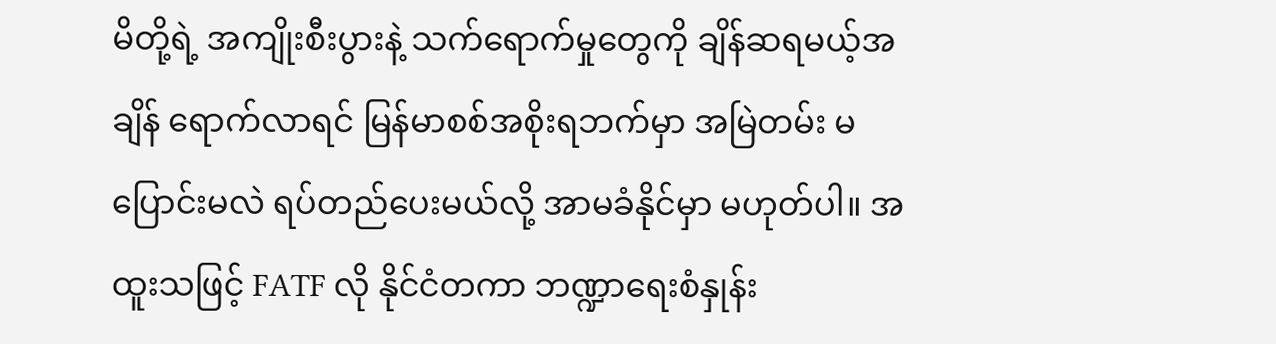မိတို့ရဲ့ အကျိုးစီးပွားနဲ့ သက်ရောက်မှုတွေကို ချိန်ဆရမယ့်အချိန် ရောက်လာရင် မြန်မာစစ်အစိုးရဘက်မှာ အမြဲတမ်း မပြောင်းမလဲ ရပ်တည်ပေးမယ်လို့ အာမခံနိုင်မှာ မဟုတ်ပါ။ အထူးသဖြင့် FATF လို နိုင်ငံတကာ ဘဏ္ဍာရေးစံနှုန်း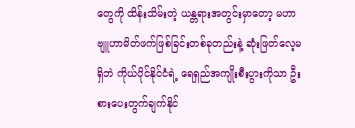တွေကို ထိန်းသိမ်းတဲ့ ယန္တရားအတွင်းမှာတော့ မဟာဗျူဟာမိတ်ဖက်ဖြစ်ခြင်းတစ်ခုတည်းနဲ့ ဆုံးဖြတ်လေ့မရှိဘဲ ကိုယ်ပိုင်နိုင်ငံရဲ့ ရေရှည်အကျိုးစီးပွားကိုသာ ဦးစားပေးတွက်ချက်နိုင်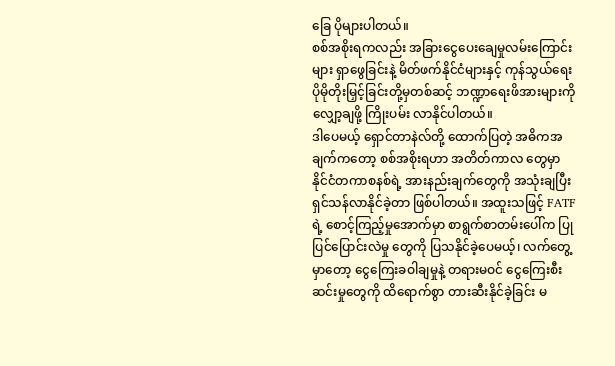ခြေ ပိုများပါတယ်။
စစ်အစိုးရကလည်း အခြားငွေပေးချေမှုလမ်းကြောင်းများ ရှာဖွေခြင်းနဲ့ မိတ်ဖက်နိုင်ငံများနှင့် ကုန်သွယ်ရေး ပိုမိုတိုးမြှင့်ခြင်းတို့မှတစ်ဆင့် ဘဏ္ဍာရေးဖိအားများကို လျှော့ချဖို့ ကြိုးပမ်း လာနိုင်ပါတယ်။
ဒါပေမယ့် ရှောင်တာနဲလ်တို့ ထောက်ပြတဲ့ အဓိကအချက်ကတော့ စစ်အစိုးရဟာ အတိတ်ကာလ တွေမှာ နိုင်ငံတကာစနစ်ရဲ့ အားနည်းချက်တွေကို အသုံးချပြီး ရှင်သန်လာနိုင်ခဲ့တာ ဖြစ်ပါတယ်။ အထူးသဖြင့် FATF ရဲ့ စောင့်ကြည့်မှုအောက်မှာ စာရွက်စာတမ်းပေါ်က ပြုပြင်ပြောင်းလဲမှု တွေကို ပြသနိုင်ခဲ့ပေမယ့်၊ လက်တွေ့မှာတော့ ငွေကြေးခဝါချမှုနဲ့ တရားမဝင် ငွေကြေးစီးဆင်းမှုတွေကို ထိရောက်စွာ တားဆီးနိုင်ခဲ့ခြင်း မ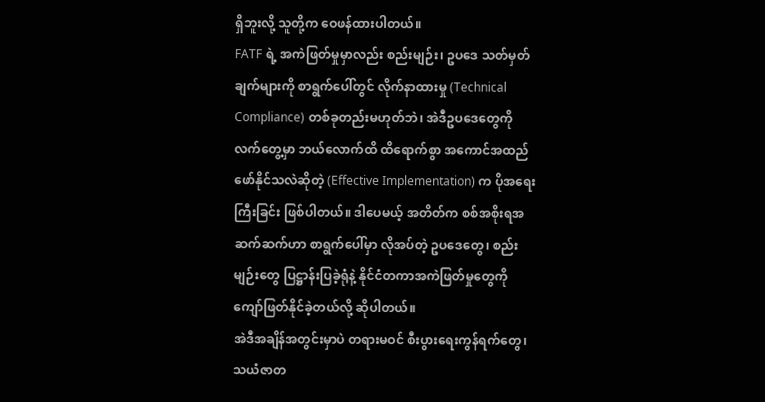ရှိဘူးလို့ သူတို့က ဝေဖန်ထားပါတယ်။
FATF ရဲ့ အကဲဖြတ်မှုမှာလည်း စည်းမျဉ်း၊ ဥပဒေ သတ်မှတ်ချက်များကို စာရွက်ပေါ်တွင် လိုက်နာထားမှု (Technical Compliance) တစ်ခုတည်းမဟုတ်ဘဲ၊ အဲဒီဥပဒေတွေကို လက်တွေ့မှာ ဘယ်လောက်ထိ ထိရောက်စွာ အကောင်အထည်ဖော်နိုင်သလဲဆိုတဲ့ (Effective Implementation) က ပိုအရေးကြီးခြင်း ဖြစ်ပါတယ်။ ဒါပေမယ့် အတိတ်က စစ်အစိုးရအဆက်ဆက်ဟာ စာရွက်ပေါ်မှာ လိုအပ်တဲ့ ဥပဒေတွေ၊ စည်းမျဉ်းတွေ ပြဋ္ဌာန်းပြခဲ့ရုံနဲ့ နိုင်ငံတကာအကဲဖြတ်မှုတွေကို ကျော်ဖြတ်နိုင်ခဲ့တယ်လို့ ဆိုပါတယ်။
အဲဒီအချိန်အတွင်းမှာပဲ တရားမဝင် စီးပွားရေးကွန်ရက်တွေ၊ သယံဇာတ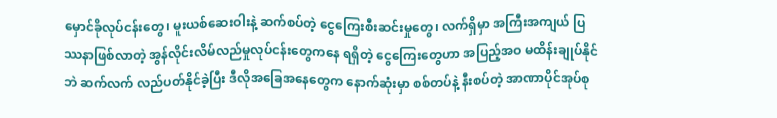မှောင်ခိုလုပ်ငန်းတွေ၊ မူးယစ်ဆေးဝါးနဲ့ ဆက်စပ်တဲ့ ငွေကြေးစီးဆင်းမှုတွေ၊ လက်ရှိမှာ အကြီးအကျယ် ပြဿနာဖြစ်လာတဲ့ အွန်လိုင်းလိမ်လည်မှုလုပ်ငန်းတွေကနေ ရရှိတဲ့ ငွေကြေးတွေဟာ အပြည့်အဝ မထိန်းချုပ်နိုင်ဘဲ ဆက်လက် လည်ပတ်နိုင်ခဲ့ပြီး ဒီလိုအခြေအနေတွေက နောက်ဆုံးမှာ စစ်တပ်နဲ့ နီးစပ်တဲ့ အာဏာပိုင်အုပ်စု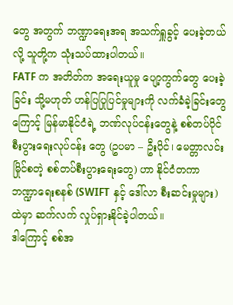တွေ အတွက် ဘဏ္ဍာရေးအရ အသက်ရှူခွင့် ပေးခဲ့တယ်လို့ သူတို့က သုံးသပ်ထားပါတယ်။
FATF က အတိတ်က အရေးယူမှု ပျော့ကွက်တွေ ပေးခဲ့ခြင်း သို့မဟုတ် ဟန်ပြပြုပြင်မှုများကို လက်ခံခဲ့ခြင်းတွေကြောင့် မြန်မာနိုင်ငံရဲ့ ဘဏ်လုပ်ငန်းတွေနဲ့ စစ်တပ်ပိုင် စီးပွားရေးလုပ်ငန်း တွေ (ဥပမာ – ဦးပိုင်၊ မေတ္တာလင်းမြိုင်စတဲ့ စစ်တပ်စီးပွားရေးတွေ) ဟာ နိုင်ငံတကာ ဘဏ္ဍာရေးစနစ် (SWIFT နှင့် ဒေါ်လာ စီးဆင်းမှုများ) ထဲမှာ ဆက်လက် လှုပ်ရှားနိုင်ခဲ့ပါတယ်။
ဒါကြောင့် စစ်အ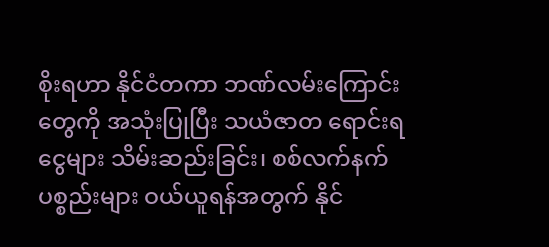စိုးရဟာ နိုင်ငံတကာ ဘဏ်လမ်းကြောင်းတွေကို အသုံးပြုပြီး သယံဇာတ ရောင်းရငွေများ သိမ်းဆည်းခြင်း၊ စစ်လက်နက် ပစ္စည်းများ ဝယ်ယူရန်အတွက် နိုင်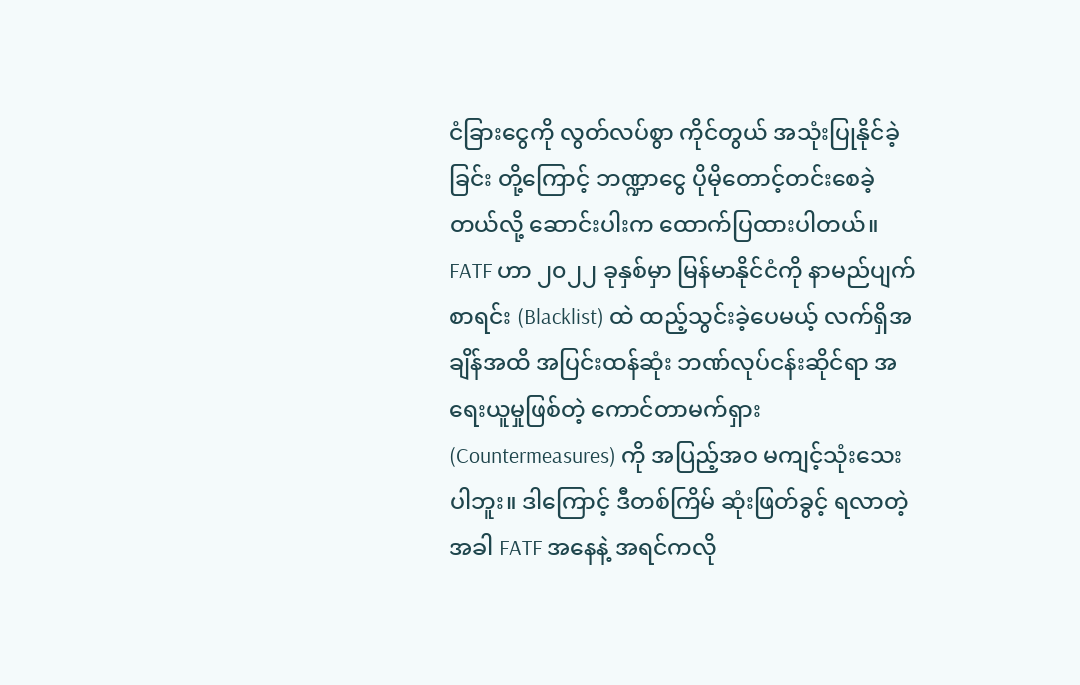ငံခြားငွေကို လွတ်လပ်စွာ ကိုင်တွယ် အသုံးပြုနိုင်ခဲ့ခြင်း တို့ကြောင့် ဘဏ္ဍာငွေ ပိုမိုတောင့်တင်းစေခဲ့တယ်လို့ ဆောင်းပါးက ထောက်ပြထားပါတယ်။
FATF ဟာ ၂၀၂၂ ခုနှစ်မှာ မြန်မာနိုင်ငံကို နာမည်ပျက်စာရင်း (Blacklist) ထဲ ထည့်သွင်းခဲ့ပေမယ့် လက်ရှိအချိန်အထိ အပြင်းထန်ဆုံး ဘဏ်လုပ်ငန်းဆိုင်ရာ အရေးယူမှုဖြစ်တဲ့ ကောင်တာမက်ရှား (Countermeasures) ကို အပြည့်အဝ မကျင့်သုံးသေးပါဘူး။ ဒါကြောင့် ဒီတစ်ကြိမ် ဆုံးဖြတ်ခွင့် ရလာတဲ့အခါ FATF အနေနဲ့ အရင်ကလို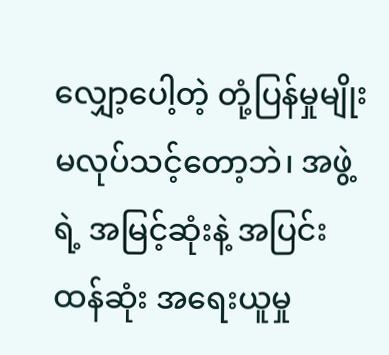လျှော့ပေါ့တဲ့ တုံ့ပြန်မှုမျိုး မလုပ်သင့်တော့ဘဲ၊ အဖွဲ့ရဲ့ အမြင့်ဆုံးနဲ့ အပြင်းထန်ဆုံး အရေးယူမှု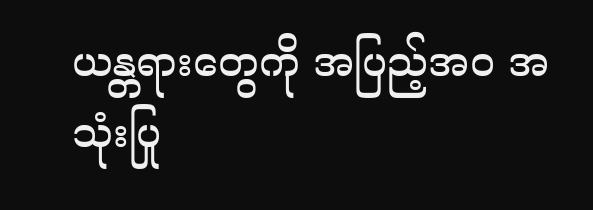ယန္တရားတွေကို အပြည့်အဝ အသုံးပြု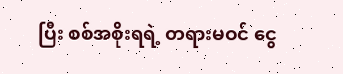ပြီး စစ်အစိုးရရဲ့ တရားမဝင် ငွေ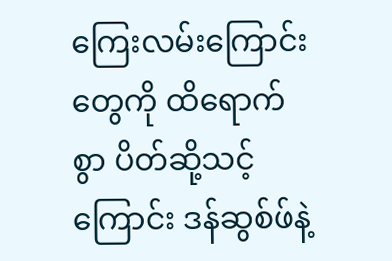ကြေးလမ်းကြောင်းတွေကို ထိရောက်စွာ ပိတ်ဆို့သင့်ကြောင်း ဒန်ဆွစ်ဖ်နဲ့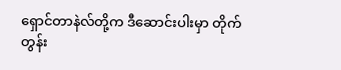ရှောင်တာနဲလ်တို့က ဒီဆောင်းပါးမှာ တိုက်တွန်း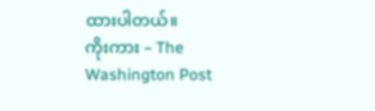ထားပါတယ်။
ကိုးကား – The Washington Post